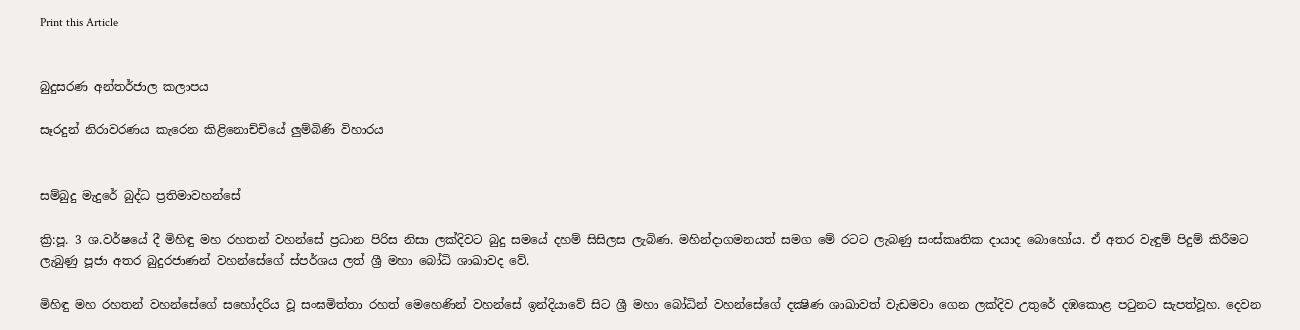Print this Article


බුදුසරණ අන්තර්ජාල කලාපය

සෑරදුන් නිරාවරණය කැරෙන කිළිනොච්චියේ ලුම්බිණි විහාරය


සම්බුදු මැදුරේ බුද්ධ ප්‍රතිමාවහන්සේ

ක්‍රි:පූ. 3 ශ.වර්ෂයේ දී මිහිඳු මහ රහතන් වහන්සේ ප්‍රධාන පිරිස නිසා ලක්දිවට බුදු සමයේ දහම් සිසිලස ලැබිණ. මහින්දාගමනයත් සමග මේ රටට ලැබණු සංස්කෘතික දායාද බොහෝය. ඒ අතර වැඳුම් පිදුම් කිරීමට ලැබුණු පූජා අතර බුදුරජාණන් වහන්සේගේ ස්පර්ශය ලත් ශ්‍රී මහා බෝධි ශාඛාවද වේ.

මිහිඳු මහ රහතන් වහන්සේගේ සහෝදරිය වූ සංඝමිත්තා රහත් මෙහෙණින් වහන්සේ ඉන්දියාවේ සිට ශ්‍රී මහා බෝධින් වහන්සේගේ දක්‍ෂිණ ශාඛාවත් වැඩමවා ගෙන ලක්දිව උතුරේ දඹකොළ පටුනට සැපත්වූහ. දෙවන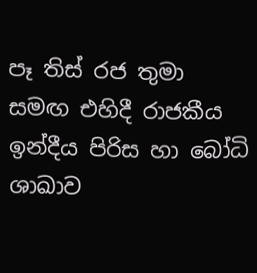පෑ තිස් රජ තුමා සමඟ එහිදී රාජකීය ඉන්දීය පිරිස හා බෝධි ශාඛාව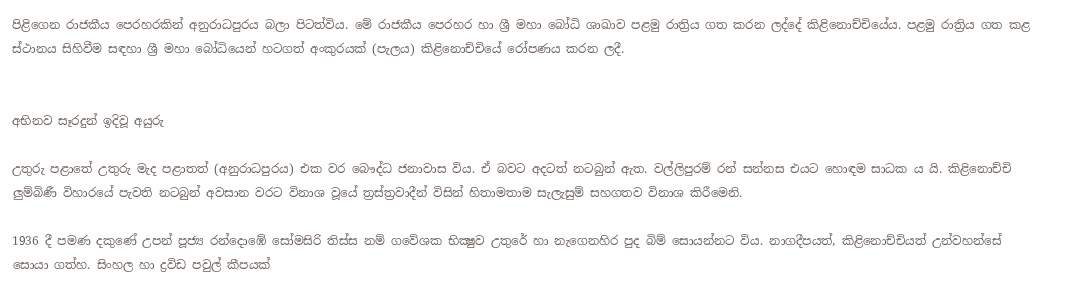පිළිගෙන රාජකීය පෙරහරකින් අනුරාධපුරය බලා පිටත්විය. මේ රාජකීය පෙරහර හා ශ්‍රී මහා බෝධි ශාඛාව පළමු රාත්‍රිය ගත කරන ලද්දේ කිළිනොච්චියේය. පළමු රාත්‍රිය ගත කළ ස්ථානය සිහිවීම සඳහා ශ්‍රී මහා බෝධියෙන් හටගත් අංකුරයක් (පැලය) කිළිනොච්චියේ රෝපණය කරන ලදී.


අභිනව සෑරදුන් ඉදිවූ අයුරු

උතුරු පළාතේ උතුරු මැද පළාතත් (අනුරාධපුරය) එක වර බෞද්ධ ජනාවාස විය. ඒ බවට අදටත් නටබුන් ඇත. වල්ලිපුරම් රන් සන්නස එයට හොඳම සාධක ය යි. කිළිනොච්චි ලුම්බිණී විහාරයේ පැවති නටබුන් අවසාන වරට විනාශ වූයේ ත්‍රස්ත්‍රවාදීන් විසින් හිතාමතාම සැලැසුම් සහගතව විනාශ කිරීමෙනි.

1936 දී පමණ දකුණේ උපන් පූජ්‍ය රන්දොඹේ සෝමසිරි තිස්ස නම් ගවේශක භික්‍ෂුව උතුරේ හා නැගෙනහිර පුද බිම් සොයන්නට විය. නාගදීපයත්, කිළිනොච්චියත් උන්වහන්සේ සොයා ගත්හ. සිංහල හා ද්‍රවිඩ පවුල් කීපයක්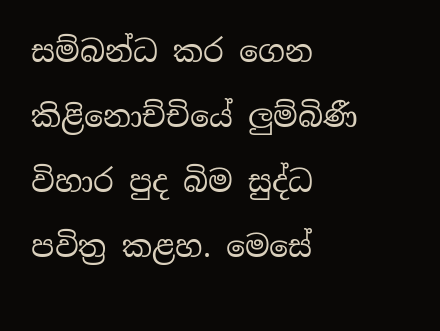සම්බන්ධ කර ගෙන කිළිනොච්චියේ ලුම්බිණී විහාර පුද බිම සුද්ධ පවිත්‍ර කළහ. මෙසේ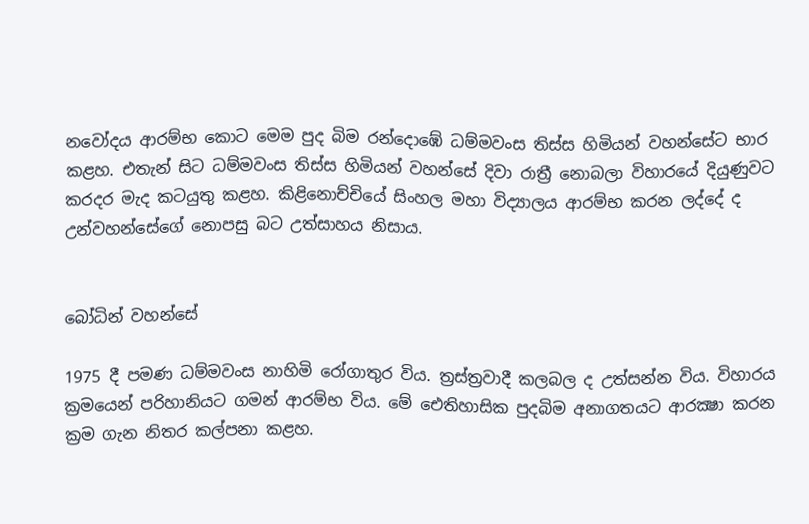නවෝදය ආරම්භ කොට මෙම පුද බිම රන්දොඹේ ධම්මවංස තිස්ස හිමියන් වහන්සේට භාර කළහ. එතැන් සිට ධම්මවංස තිස්ස හිමියන් වහන්සේ දිවා රාත්‍රී නොබලා විහාරයේ දියුණුවට කරදර මැද කටයුතු කළහ. කිළිනොච්චියේ සිංහල මහා විද්‍යාලය ආරම්භ කරන ලද්දේ ද උන්වහන්සේගේ නොපසු බට උත්සාහය නිසාය.


බෝධින් වහන්සේ

1975 දී පමණ ධම්මවංස නාහිමි රෝගාතුර විය. ත්‍රස්ත්‍රවාදී කලබල ද උත්සන්න විය. විහාරය ක්‍රමයෙන් පරිහානියට ගමන් ආරම්භ විය. මේ ඓතිහාසික පුදබිම අනාගතයට ආරක්‍ෂා කරන ක්‍රම ගැන නිතර කල්පනා කළහ.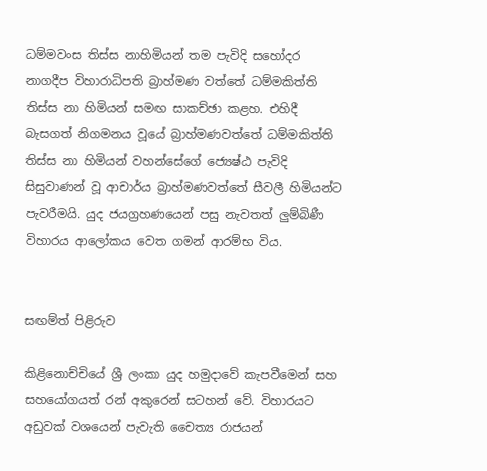ධම්මවංස තිස්ස නාහිමියන් තම පැවිදි සහෝදර නාගදීප විහාරාධිපති බ්‍රාහ්මණ වත්තේ ධම්මකිත්ති තිස්ස නා හිමියන් සමඟ සාකච්ඡා කළහ. එහිදී බැසගත් නිගමනය වූයේ බ්‍රාහ්මණවත්තේ ධම්මකිත්ති තිස්ස නා හිමියන් වහන්සේගේ ජ්‍යෙෂ්ඨ පැවිදි සිසුවාණන් වූ ආචාර්ය බ්‍රාහ්මණවත්තේ සීවලී හිමියන්ට පැවරීමයි. යුද ජයග්‍රහණයෙන් පසු නැවතත් ලුම්බිණී විහාරය ආලෝකය වෙත ගමන් ආරම්භ විය.


සඟම්ත් පිළිරුව

කිළිනොච්චියේ ශ්‍රී ලංකා යුද හමුදාවේ කැපවීමෙන් සහ සහයෝගයත් රන් අකුරෙන් සටහන් වේ. විහාරයට අඩුවක් වශයෙන් පැවැති චෛත්‍ය රාජයන්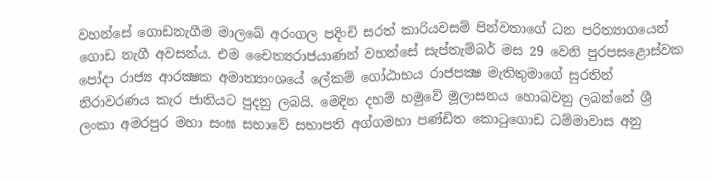වහන්සේ ගොඩනැගීම මාලබේ අරංගල පදිංචි සරත් කාරියවසම් පින්වතාගේ ධන පරිත්‍යාගයෙන් ගොඩ නැගී අවසන්ය. එම චෛත්‍යරාජයාණන් වහන්සේ සැප්තැම්බර් මස 29 වෙනි පුරපසළොස්වක පෝදා රාජ්‍ය ආරක්‍ෂක අමාත්‍යාංශයේ ලේකම් ගෝඨාභය රාජපක්‍ෂ මැතිතුමාගේ සුරතින් නිරාවරණය කැර ජාතියට පුදනු ලබයි. මෙදින දහම් හමුවේ මූලාසනය හොබවනු ලබන්නේ ශ්‍රී ලංකා අමරපුර මහා සංඝ සභාවේ සභාපති අග්ගමහා පණ්ඩිත කොටුගොඩ ධම්මාවාස අනු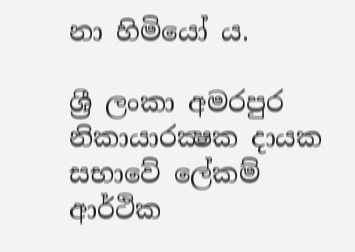නා හිමියෝ ය.

ශ්‍රී ලංකා අමරපුර නිකායාරක්‍ෂක දායක සභාවේ ලේකම් ආර්ථික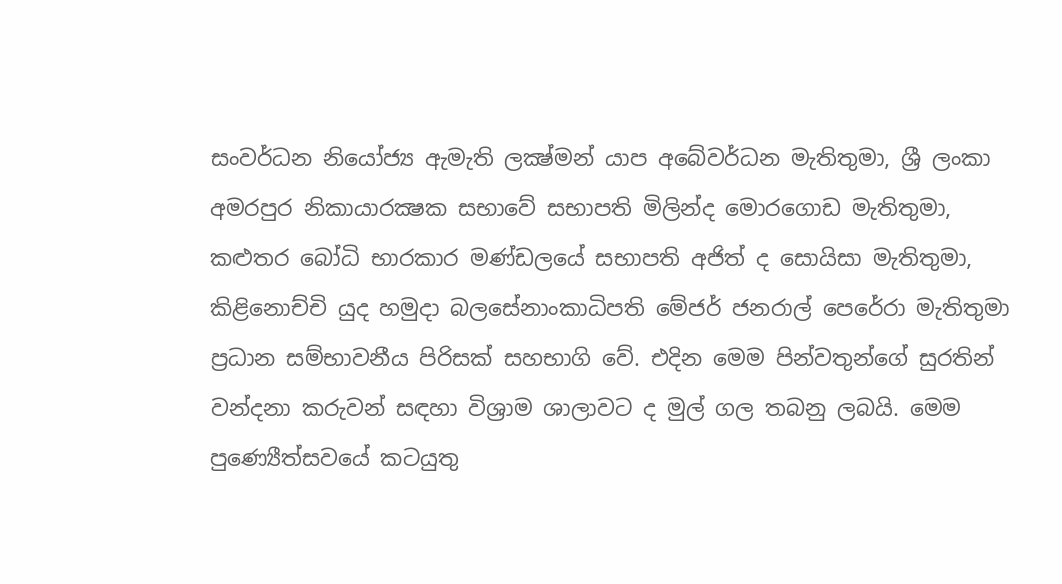සංවර්ධන නියෝජ්‍ය ඇමැති ලක්‍ෂ්මන් යාප අබේවර්ධන මැතිතුමා, ශ්‍රී ලංකා අමරපුර නිකායාරක්‍ෂක සභාවේ සභාපති මිලින්ද මොරගොඩ මැතිතුමා, කළුතර බෝධි භාරකාර මණ්ඩලයේ සභාපති අජිත් ද සොයිසා මැතිතුමා, කිළිනොච්චි යුද හමුදා බලසේනාංකාධිපති මේජර් ජනරාල් පෙරේරා මැතිතුමා ප්‍රධාන සම්භාවනීය පිරිසක් සහභාගි වේ. එදින මෙම පින්වතුන්ගේ සුරතින් වන්දනා කරුවන් සඳහා විශ්‍රාම ශාලාවට ද මුල් ගල තබනු ලබයි. මෙම පුණ්‍යෙීත්සවයේ කටයුතු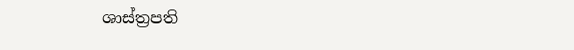ශාස්ත්‍රපති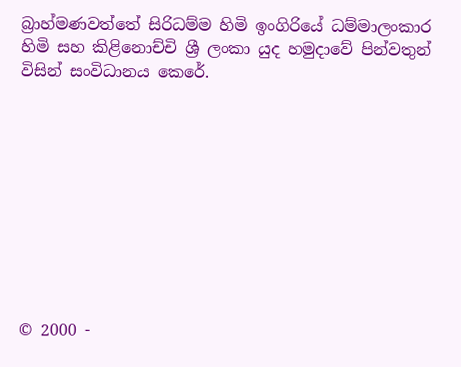බ්‍රාහ්මණවත්තේ සිරිධම්ම හිමි ඉංගිරියේ ධම්මාලංකාර හිමි සහ කිළිනොච්චි ශ්‍රී ලංකා යුද හමුදාවේ පින්වතුන් විසින් සංවිධානය කෙරේ.










© 2000 -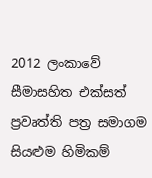2012 ලංකාවේ සීමාසහිත එක්සත් ප්‍රවෘත්ති පත්‍ර සමාගම
සියළුම හිමිකම්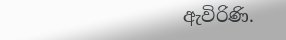ඇවිරිණි.